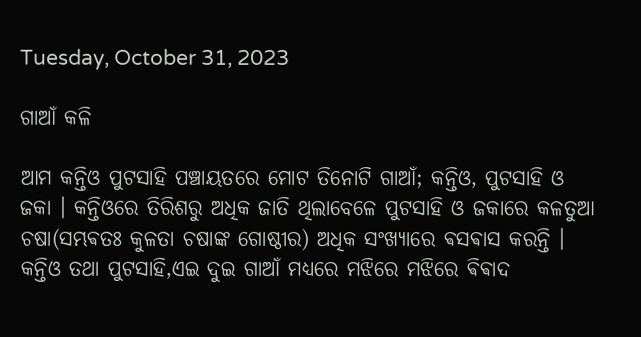Tuesday, October 31, 2023

ଗାଆଁ କଳି

ଆମ କନ୍ତିଓ ପୁଟସାହି ପଞ୍ଚାୟତରେ ମୋଟ ତିନୋଟି ଗାଆଁ; କନ୍ତିଓ, ପୁଟସାହି ଓ ଜକା । କନ୍ତିଓରେ ତିରିଶରୁ ଅଧିକ ଜାତି ଥିଲାବେଳେ ପୁଟସାହି ଓ ଜକାରେ କଳତୁଆ ଚଷା(ସମ୍ଭଵତଃ କୁଳତା ଚଷାଙ୍କ ଗୋଷ୍ଠୀର) ଅଧିକ ସଂଖ୍ୟାରେ ଵସଵାସ କରନ୍ତି । କନ୍ତିଓ ତଥା ପୁଟସାହି,ଏଇ ଦୁଇ ଗାଆଁ ମଧ୍ୟରେ ମଝିରେ ମଝିରେ ଵିଵାଦ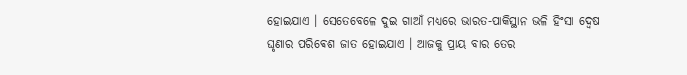ହୋଇଯାଏ । ସେତେବେଳେ ଦୁଇ ଗାଆଁ ମଧ୍ୟରେ ଭାରତ-ପାକିସ୍ଥାନ ଭଳି ହିଂସା ଦ୍ଵେଷ ଘୃଣାର ପରିଵେଶ ଜାତ ହୋଇଯାଏ । ଆଜକୁ ପ୍ରାୟ ବାର ତେର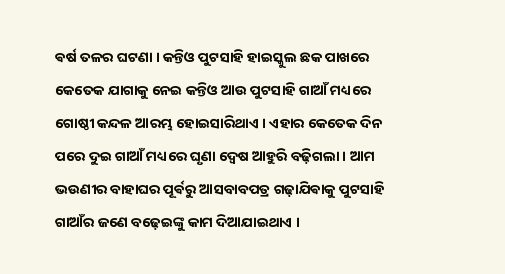ଵର୍ଷ ତଳର ଘଟଣା । କନ୍ତିଓ ପୁଟସାହି ହାଇସ୍କୁଲ ଛକ ପାଖରେ କେତେକ ଯାଗାକୁ ନେଇ କନ୍ତିଓ ଆଉ ପୁଟସାହି ଗାଆଁ ମଧ୍ୟରେ ଗୋଷ୍ଠୀ କନ୍ଦଳ ଆରମ୍ଭ ହୋଇସାରିଥାଏ । ଏହାର କେତେକ ଦିନ ପରେ ଦୁଇ ଗାଆଁ ମଧ୍ୟରେ ଘୃଣା ଦ୍ଵେଷ ଆହୁରି ବଢ଼ିଗଲା । ଆମ ଭଉଣୀର ବାହାଘର ପୂର୍ଵରୁ ଆସବାବପତ୍ର ଗଢ଼ାଯିଵାକୁ ପୁଟସାହି ଗାଆଁର ଜଣେ ବଢ଼େଇଙ୍କୁ କାମ ଦିଆଯାଇଥାଏ ।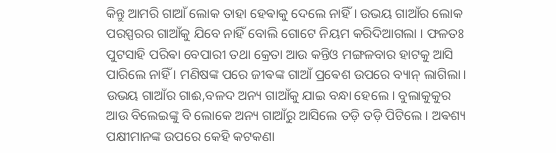କିନ୍ତୁ ଆମରି ଗାଆଁ ଲୋକ ତାହା ହେଵାକୁ ଦେଲେ ନାହିଁ । ଉଭୟ ଗାଆଁର ଲୋକ ପରସ୍ପରର ଗାଆଁକୁ ଯିବେ ନାହିଁ ବୋଲି ଗୋଟେ ନିୟମ କରିଦିଆଗଲା । ଫଳତଃ ପୁଟସାହି ପରିଵା ବେପାରୀ ତଥା କ୍ରେତା ଆଉ କନ୍ତିଓ ମଙ୍ଗଳବାର ହାଟକୁ ଆସି ପାରିଲେ ନାହିଁ । ମଣିଷଙ୍କ ପରେ ଜୀଵଙ୍କ ଗାଆଁ ପ୍ରଵେଶ ଉପରେ ବ୍ୟାନ୍ ଲାଗିଲା । ଉଭୟ ଗାଆଁର ଗାଈ,ବଳଦ ଅନ୍ୟ ଗାଆଁକୁ ଯାଇ ବନ୍ଧା ହେଲେ । ବୁଲାକୁକୁର ଆଉ ବିଲେଇଙ୍କୁ ବି ଲୋକେ ଅନ୍ୟ ଗାଆଁରୁ ଆସିଲେ ତଡ଼ି ତଡ଼ି ପିଟିଲେ । ଅଵଶ୍ୟ ପକ୍ଷୀମାନଙ୍କ ଉପରେ କେହି କଟକଣା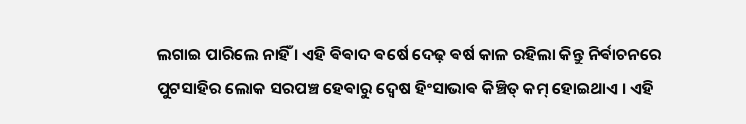ଲଗାଇ ପାରିଲେ ନାହିଁ । ଏହି ଵିଵାଦ ଵର୍ଷେ ଦେଢ଼ ଵର୍ଷ କାଳ ରହିଲା କିନ୍ତୁ ନିର୍ଵାଚନରେ ପୁଟସାହିର ଲୋକ ସରପଞ୍ଚ ହେଵାରୁ ଦ୍ଵେଷ ହିଂସାଭାଵ କିଞ୍ଚିତ୍ କମ୍ ହୋଇଥାଏ । ଏହି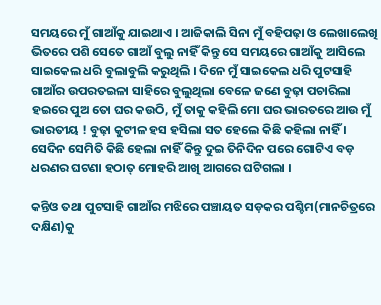ସମୟରେ ମୁଁ ଗାଆଁକୁ ଯାଇଥାଏ । ଆଜିକାଲି ସିନା ମୁଁ ବହିପଢ଼ା ଓ ଲେଖାଲେଖି ଭିତରେ ପଶି ସେତେ ଗାଆଁ ବୁଲୁ ନାହିଁ କିନ୍ତୁ ସେ ସମୟରେ ଗାଆଁକୁ ଆସିଲେ ସାଇକେଲ ଧରି ବୁଲାବୁଲି କରୁଥିଲି । ଦିନେ ମୁଁ ସାଇକେଲ ଧରି ପୁଟସାହି ଗାଆଁର ଉପରତଇଳା ସାହିରେ ବୁଲୁଥିଲା ବେଳେ ଜଣେ ବୁଢ଼ା ପଚାରିଲା ହଇରେ ପୁଅ ତୋ ଘର କଉଠି, ମୁଁ ତାକୁ କହିଲି ମୋ ଘର ଭାରତରେ ଆଉ ମୁଁ ଭାରତୀୟ ! ବୁଢ଼ା କୁଟୀଳ ହସ ହସିଲା ସତ ହେଲେ କିଛି କହିଲା ନାହିଁ । ସେଦିନ ସେମିତି କିଛି ହେଲା ନାହିଁ କିନ୍ତୁ ଦୁଇ ତିନିଦିନ ପରେ ଗୋଟିଏ ବଡ଼ ଧରଣର ଘଟଣା ହଠାତ୍ ମୋହରି ଆଖି ଆଗରେ ଘଟିଗଲା ।

କନ୍ତିଓ ତଥା ପୁଟସାହି ଗାଆଁର ମଝିରେ ପଞ୍ଚାୟତ ସଡ଼କର ପଶ୍ଚିମ(ମାନଚିତ୍ରରେ ଦକ୍ଷିଣ)କୁ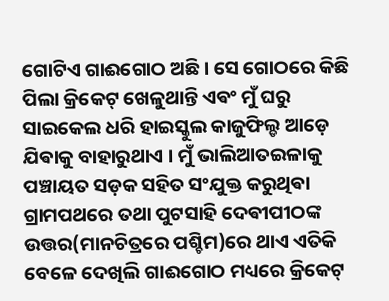ଗୋଟିଏ ଗାଈଗୋଠ ଅଛି । ସେ ଗୋଠରେ କିଛି ପିଲା କ୍ରିକେଟ୍ ଖେଳୁଥାନ୍ତି ଏଵଂ ମୁଁ ଘରୁ ସାଇକେଲ ଧରି ହାଇସ୍କୁଲ କାଜୁଫିଲ୍ଡ ଆଡ଼େ ଯିଵାକୁ ବାହାରୁଥାଏ । ମୁଁ ଭାଲିଆତଇଳାକୁ ପଞ୍ଚାୟତ ସଡ଼କ ସହିତ ସଂଯୁକ୍ତ କରୁଥିଵା ଗ୍ରାମପଥରେ ତଥା ପୁଟସାହି ଦେଵୀପୀଠଙ୍କ ଉତ୍ତର(ମାନଚିତ୍ରରେ ପଶ୍ଚିମ)ରେ ଥାଏ ଏତିକି ବେଳେ ଦେଖିଲି ଗାଈଗୋଠ ମଧ୍ୟରେ କ୍ରିକେଟ୍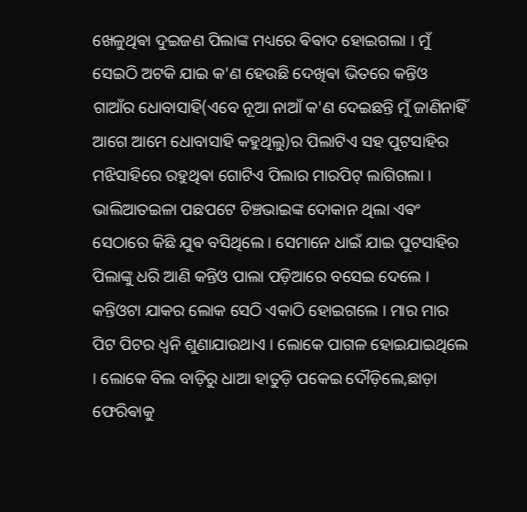ଖେଳୁଥିଵା ଦୁଇଜଣ ପିଲାଙ୍କ ମଧ୍ୟରେ ଵିଵାଦ ହୋଇଗଲା । ମୁଁ ସେଇଠି ଅଟକି ଯାଇ କ'ଣ ହେଉଛି ଦେଖିଵା ଭିତରେ କନ୍ତିଓ ଗାଆଁର ଧୋବାସାହି(ଏବେ ନୂଆ ନାଆଁ କ'ଣ ଦେଇଛନ୍ତି ମୁଁ ଜାଣିନାହିଁ ଆଗେ ଆମେ ଧୋବାସାହି କହୁଥିଲୁ)ର ପିଲାଟିଏ ସହ ପୁଟସାହିର ମଝିସାହିରେ ରହୁଥିଵା ଗୋଟିଏ ପିଲାର ମାରପିଟ୍ ଲାଗିଗଲା । ଭାଲିଆତଇଳା ପଛପଟେ ଚିଞ୍ଚଭାଇଙ୍କ ଦୋକାନ ଥିଲା ଏଵଂ ସେଠାରେ କିଛି ଯୁଵ ବସିଥିଲେ । ସେମାନେ ଧାଇଁ ଯାଇ ପୁଟସାହିର ପିଲାଙ୍କୁ ଧରି ଆଣି କନ୍ତିଓ ପାଲା ପଡ଼ିଆରେ ବସେଇ ଦେଲେ । କନ୍ତିଓଟା ଯାକର ଲୋକ ସେଠି ଏକାଠି ହୋଇଗଲେ । ମାର ମାର ପିଟ ପିଟର ଧ୍ବନି ଶୁଣାଯାଉଥାଏ । ଲୋକେ ପାଗଳ ହୋଇଯାଇଥିଲେ । ଲୋକେ ବିଲ ବାଡ଼ିରୁ ଧାଆ ହାତୁଡ଼ି ପକେଇ ଦୌଡ଼ିଲେ,ଛାଡ଼ା ଫେରିଵାକୁ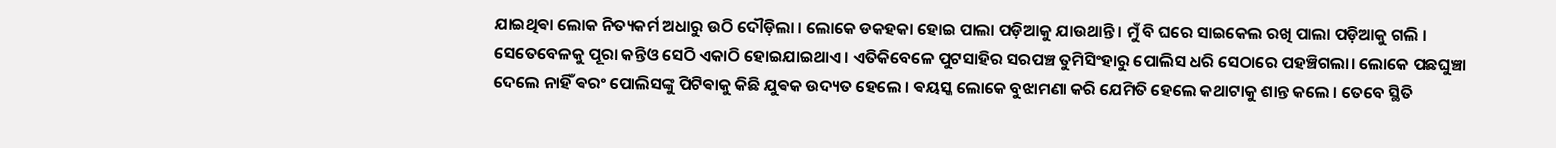ଯାଇଥିଵା ଲୋକ ନିତ୍ୟକର୍ମ ଅଧାରୁ ଉଠି ଦୌଡ଼ିଲା । ଲୋକେ ଡକହକା ହୋଇ ପାଲା ପଡ଼ିଆକୁ ଯାଉଥାନ୍ତି । ମୁଁ ବି ଘରେ ସାଇକେଲ ରଖି ପାଲା ପଡ଼ିଆକୁ ଗଲି । ସେତେବେଳକୁ ପୂରା କନ୍ତିଓ ସେଠି ଏକାଠି ହୋଇଯାଇଥାଏ । ଏତିକିବେଳେ ପୁଟସାହିର ସରପଞ୍ଚ ତୁମିସିଂହାରୁ ପୋଲିସ ଧରି ସେଠାରେ ପହଞ୍ଚିଗଲା। ଲୋକେ ପଛଘୁଞ୍ଚା ଦେଲେ ନାହିଁ ଵରଂ ପୋଲିସଙ୍କୁ ପିଟିଵାକୁ କିଛି ଯୁଵକ ଉଦ୍ୟତ ହେଲେ । ଵୟସ୍କ ଲୋକେ ବୁଝାମଣା କରି ଯେମିତି ହେଲେ କଥାଟାକୁ ଶାନ୍ତ କଲେ । ତେବେ ସ୍ଥିତି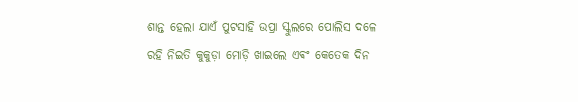ଶାନ୍ତ ହେଲା ଯାଏଁ ପୁଟସାହି ଉପ୍ରା ସ୍କୁଲରେ ପୋଲିସ ଦଳେ ରହି ନିଇତି କୁକୁଡ଼ା ମୋଡ଼ି ଖାଇଲେ ଏଵଂ କେତେକ ଦିନ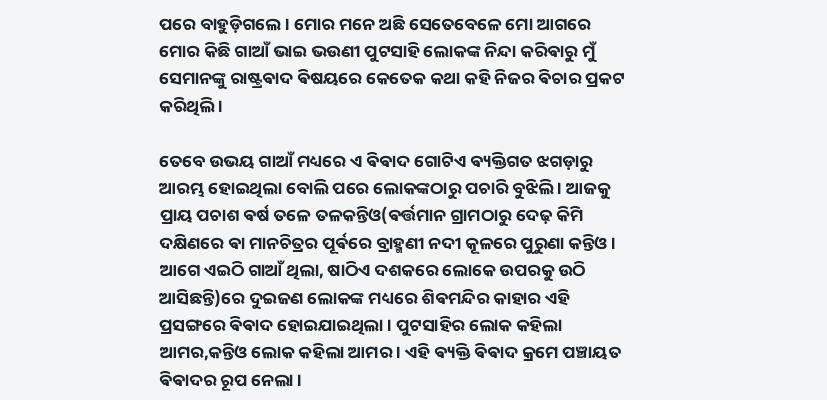ପରେ ବାହୁଡ଼ିଗଲେ । ମୋର ମନେ ଅଛି ସେତେବେଳେ ମୋ ଆଗରେ ମୋର କିଛି ଗାଆଁ ଭାଇ ଭଉଣୀ ପୁଟସାହି ଲୋକଙ୍କ ନିନ୍ଦା କରିଵାରୁ ମୁଁ ସେମାନଙ୍କୁ ରାଷ୍ଟ୍ରଵାଦ ଵିଷୟରେ କେତେକ କଥା କହି ନିଜର ଵିଚାର ପ୍ରକଟ କରିଥିଲି ।

ତେବେ ଉଭୟ ଗାଆଁ ମଧ୍ୟରେ ଏ ଵିଵାଦ ଗୋଟିଏ ଵ୍ୟକ୍ତିଗତ ଝଗଡ଼ାରୁ ଆରମ୍ଭ ହୋଇଥିଲା ବୋଲି ପରେ ଲୋକଙ୍କଠାରୁ ପଚାରି ବୁଝିଲି । ଆଜକୁ ପ୍ରାୟ ପଚାଶ ଵର୍ଷ ତଳେ ତଳକନ୍ତିଓ(ଵର୍ତ୍ତମାନ ଗ୍ରାମଠାରୁ ଦେଢ଼ କିମି ଦକ୍ଷିଣରେ ଵା ମାନଚିତ୍ରର ପୂର୍ଵରେ ବ୍ରାହ୍ମଣୀ ନଦୀ କୂଳରେ ପୁରୁଣା କନ୍ତିଓ । ଆଗେ ଏଇଠି ଗାଆଁ ଥିଲା, ଷାଠିଏ ଦଶକରେ ଲୋକେ ଉପରକୁ ଉଠି ଆସିଛନ୍ତି)ରେ ଦୁଇଜଣ ଲୋକଙ୍କ ମଧ୍ୟରେ ଶିଵମନ୍ଦିର କାହାର ଏହି ପ୍ରସଙ୍ଗରେ ଵିଵାଦ ହୋଇଯାଇଥିଲା । ପୁଟସାହିର ଲୋକ କହିଲା ଆମର,କନ୍ତିଓ ଲୋକ କହିଲା ଆମର । ଏହି ଵ୍ୟକ୍ତି ଵିଵାଦ କ୍ରମେ ପଞ୍ଚାୟତ ଵିଵାଦର ରୂପ ନେଲା ।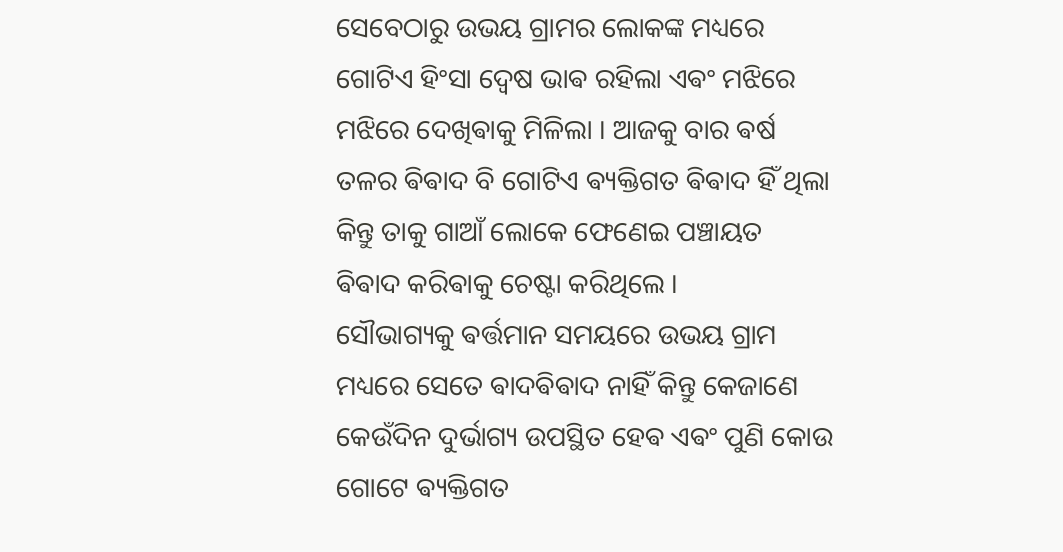ସେବେଠାରୁ ଉଭୟ ଗ୍ରାମର ଲୋକଙ୍କ ମଧ୍ୟରେ ଗୋଟିଏ ହିଂସା ଦ୍ଵେଷ ଭାଵ ରହିଲା ଏଵଂ ମଝିରେ ମଝିରେ ଦେଖିଵାକୁ ମିଳିଲା । ଆଜକୁ ବାର ଵର୍ଷ ତଳର ଵିଵାଦ ବି ଗୋଟିଏ ଵ୍ୟକ୍ତିଗତ ଵିଵାଦ ହିଁ ଥିଲା କିନ୍ତୁ ତାକୁ ଗାଆଁ ଲୋକେ ଫେଣେଇ ପଞ୍ଚାୟତ ଵିଵାଦ କରିଵାକୁ ଚେଷ୍ଟା କରିଥିଲେ ।
ସୌଭାଗ୍ୟକୁ ଵର୍ତ୍ତମାନ ସମୟରେ ଉଭୟ ଗ୍ରାମ ମଧ୍ୟରେ ସେତେ ଵାଦଵିଵାଦ ନାହିଁ କିନ୍ତୁ କେଜାଣେ କେଉଁଦିନ ଦୁର୍ଭାଗ୍ୟ ଉପସ୍ଥିତ ହେଵ ଏଵଂ ପୁଣି କୋଉ ଗୋଟେ ଵ୍ୟକ୍ତିଗତ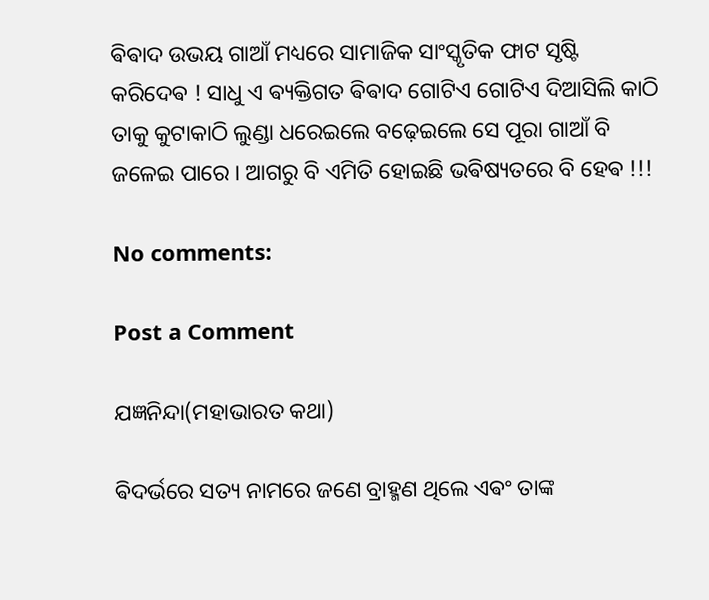ଵିଵାଦ ଉଭୟ ଗାଆଁ ମଧ୍ୟରେ ସାମାଜିକ ସାଂସ୍କୃତିକ ଫାଟ ସୃଷ୍ଟି କରିଦେଵ ! ସାଧୁ ଏ ଵ୍ୟକ୍ତିଗତ ଵିଵାଦ ଗୋଟିଏ ଗୋଟିଏ ଦିଆସିଲି କାଠି ତାକୁ କୁଟାକାଠି ଲୁଣ୍ଡା ଧରେଇଲେ ବଢ଼େଇଲେ ସେ ପୂରା ଗାଆଁ ବି ଜଳେଇ ପାରେ । ଆଗରୁ ବି ଏମିତି ହୋଇଛି ଭଵିଷ୍ୟତରେ ବି ହେଵ !!!

No comments:

Post a Comment

ଯଜ୍ଞନିନ୍ଦା(ମହାଭାରତ କଥା)

ଵିଦର୍ଭରେ ସତ୍ୟ ନାମରେ ଜଣେ ବ୍ରାହ୍ମଣ ଥିଲେ ଏଵଂ ତାଙ୍କ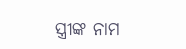ସ୍ତ୍ରୀଙ୍କ ନାମ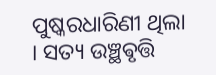ପୁଷ୍କରଧାରିଣୀ ଥିଲା । ସତ୍ୟ ଉଞ୍ଛଵୃତ୍ତି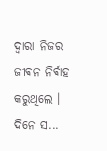ଦ୍ଵାରା ନିଜର ଜୀଵନ ନିର୍ଵାହ କରୁଥିଲେ ‌। ଦିନେ ସ...